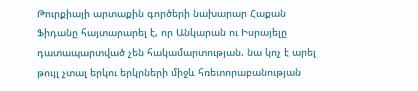Թուրքիայի արտաքին գործերի նախարար Հաքան Ֆիդանը հայտարարել է, որ Անկարան ու Իսրայելը դատապարտված չեն հակամարտության. նա կոչ է արել թույլ չտալ երկու երկրների միջև հռետորաբանության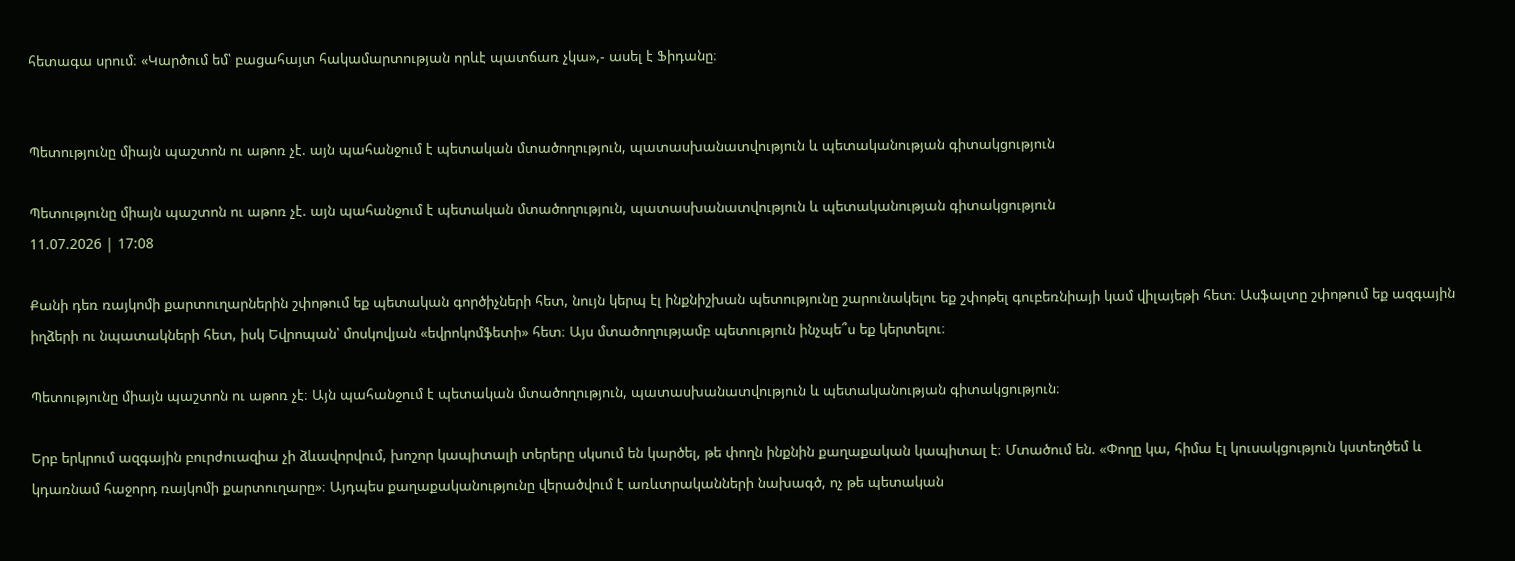հետագա սրում։ «Կարծում եմ՝ բացահայտ հակամարտության որևէ պատճառ չկա»,- ասել է Ֆիդանը։


Պետությունը միայն պաշտոն ու աթոռ չէ. այն պահանջում է պետական մտածողություն, պատասխանատվություն և պետականության գիտակցություն

Պետությունը միայն պաշտոն ու աթոռ չէ. այն պահանջում է պետական մտածողություն, պատասխանատվություն և պետականության գիտակցություն
11.07.2026 | 17:08

Քանի դեռ ռայկոմի քարտուղարներին շփոթում եք պետական գործիչների հետ, նույն կերպ էլ ինքնիշխան պետությունը շարունակելու եք շփոթել գուբեռնիայի կամ վիլայեթի հետ։ Ասֆալտը շփոթում եք ազգային իղձերի ու նպատակների հետ, իսկ Եվրոպան՝ մոսկովյան «եվրոկոմֆետի» հետ։ Այս մտածողությամբ պետություն ինչպե՞ս եք կերտելու։

Պետությունը միայն պաշտոն ու աթոռ չէ։ Այն պահանջում է պետական մտածողություն, պատասխանատվություն և պետականության գիտակցություն։

Երբ երկրում ազգային բուրժուազիա չի ձևավորվում, խոշոր կապիտալի տերերը սկսում են կարծել, թե փողն ինքնին քաղաքական կապիտալ է։ Մտածում են. «Փողը կա, հիմա էլ կուսակցություն կստեղծեմ և կդառնամ հաջորդ ռայկոմի քարտուղարը»։ Այդպես քաղաքականությունը վերածվում է առևտրականների նախագծ, ոչ թե պետական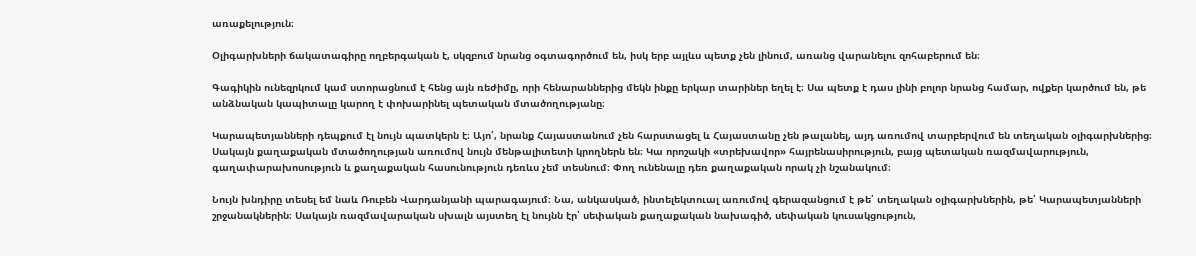առաքելություն։

Օլիգարխների ճակատագիրը ողբերգական է, սկզբում նրանց օգտագործում են, իսկ երբ այլևս պետք չեն լինում, առանց վարանելու զոհաբերում են։

Գագիկին ունեզրկում կամ ստորացնում է հենց այն ռեժիմը, որի հենարաններից մեկն ինքը երկար տարիներ եղել է։ Սա պետք է դաս լինի բոլոր նրանց համար, ովքեր կարծում են, թե անձնական կապիտալը կարող է փոխարինել պետական մտածողությանը։

Կարապետյանների դեպքում էլ նույն պատկերն է։ Այո՛, նրանք Հայաստանում չեն հարստացել և Հայաստանը չեն թալանել, այդ առումով տարբերվում են տեղական օլիգարխներից։ Սակայն քաղաքական մտածողության առումով նույն մենթալիտետի կրողներն են։ Կա որոշակի «տրեխավոր» հայրենասիրություն, բայց պետական ռազմավարություն, գաղափարախոսություն և քաղաքական հասունություն դեռևս չեմ տեսնում։ Փող ունենալը դեռ քաղաքական որակ չի նշանակում։

Նույն խնդիրը տեսել եմ նաև Ռուբեն Վարդանյանի պարագայում։ Նա, անկասկած, ինտելեկտուալ առումով գերազանցում է թե՛ տեղական օլիգարխներին, թե՛ Կարապետյանների շրջանակներին։ Սակայն ռազմավարական սխալն այստեղ էլ նույնն էր՝ սեփական քաղաքական նախագիծ, սեփական կուսակցություն,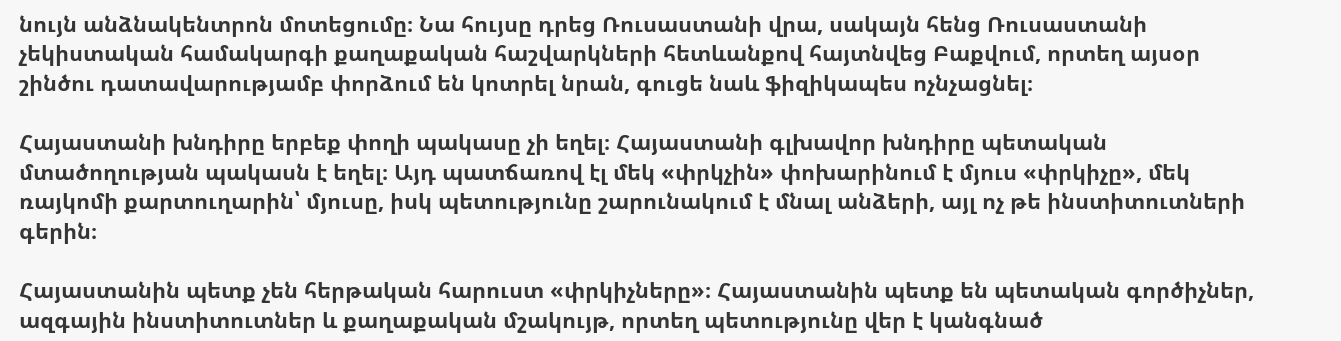նույն անձնակենտրոն մոտեցումը։ Նա հույսը դրեց Ռուսաստանի վրա, սակայն հենց Ռուսաստանի չեկիստական համակարգի քաղաքական հաշվարկների հետևանքով հայտնվեց Բաքվում, որտեղ այսօր շինծու դատավարությամբ փորձում են կոտրել նրան, գուցե նաև ֆիզիկապես ոչնչացնել։

Հայաստանի խնդիրը երբեք փողի պակասը չի եղել։ Հայաստանի գլխավոր խնդիրը պետական մտածողության պակասն է եղել։ Այդ պատճառով էլ մեկ «փրկչին» փոխարինում է մյուս «փրկիչը», մեկ ռայկոմի քարտուղարին՝ մյուսը, իսկ պետությունը շարունակում է մնալ անձերի, այլ ոչ թե ինստիտուտների գերին։

Հայաստանին պետք չեն հերթական հարուստ «փրկիչները»։ Հայաստանին պետք են պետական գործիչներ, ազգային ինստիտուտներ և քաղաքական մշակույթ, որտեղ պետությունը վեր է կանգնած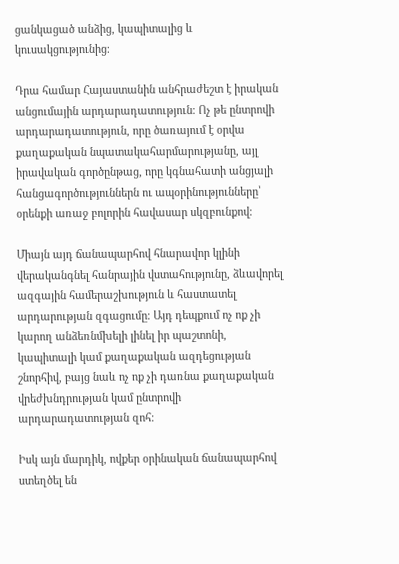ցանկացած անձից, կապիտալից և կուսակցությունից։

Դրա համար Հայաստանին անհրաժեշտ է իրական անցումային արդարադատություն։ Ոչ թե ընտրովի արդարադատություն, որը ծառայում է օրվա քաղաքական նպատակահարմարությանը, այլ իրավական գործընթաց, որը կգնահատի անցյալի հանցագործություններն ու ապօրինությունները՝ օրենքի առաջ բոլորին հավասար սկզբունքով։

Միայն այդ ճանապարհով հնարավոր կլինի վերականգնել հանրային վստահությունը, ձևավորել ազգային համերաշխություն և հաստատել արդարության զգացումը։ Այդ դեպքում ոչ ոք չի կարող անձեռնմխելի լինել իր պաշտոնի, կապիտալի կամ քաղաքական ազդեցության շնորհիվ, բայց նաև ոչ ոք չի դառնա քաղաքական վրեժխնդրության կամ ընտրովի արդարադատության զոհ։

Իսկ այն մարդիկ, ովքեր օրինական ճանապարհով ստեղծել են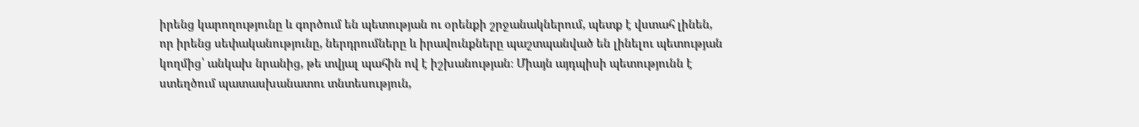իրենց կարողությունը և գործում են պետության ու օրենքի շրջանակներում, պետք է վստահ լինեն, որ իրենց սեփականությունը, ներդրումները և իրավունքները պաշտպանված են լինելու պետության կողմից՝ անկախ նրանից, թե տվյալ պահին ով է իշխանության։ Միայն այդպիսի պետությունն է ստեղծում պատասխանատու տնտեսություն,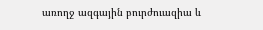առողջ ազգային բուրժուազիա և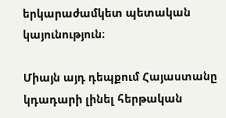երկարաժամկետ պետական կայունություն։

Միայն այդ դեպքում Հայաստանը կդադարի լինել հերթական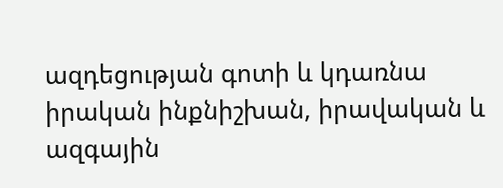ազդեցության գոտի և կդառնա իրական ինքնիշխան, իրավական և ազգային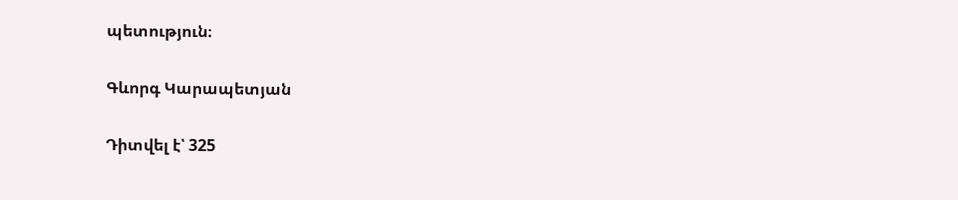պետություն։

Գևորգ Կարապետյան

Դիտվել է՝ 325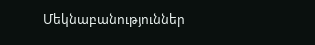Մեկնաբանություններ